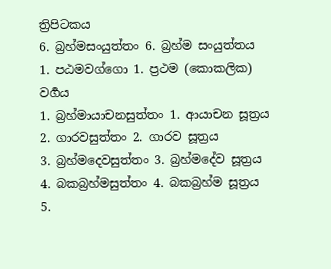ත්‍රිපිටකය
6. බ්‍රහ්මසංයුත්තං 6. බ්‍රහ්ම සංයුත්තය
1. පඨමවග්ගො 1. ප්‍රථම (කොකලික) වර්‍ගය
1. බ්‍රහ්මායාචනසුත්තං 1. ආයාචන සූත්‍රය
2. ගාරවසුත්තං 2. ගාරව සූත්‍රය
3. බ්‍රහ්මදෙවසුත්තං 3. බ්‍රහ්මදේව සූත්‍රය
4. බකබ්‍රහ්මසුත්තං 4. බකබ්‍රහ්ම සූත්‍රය
5.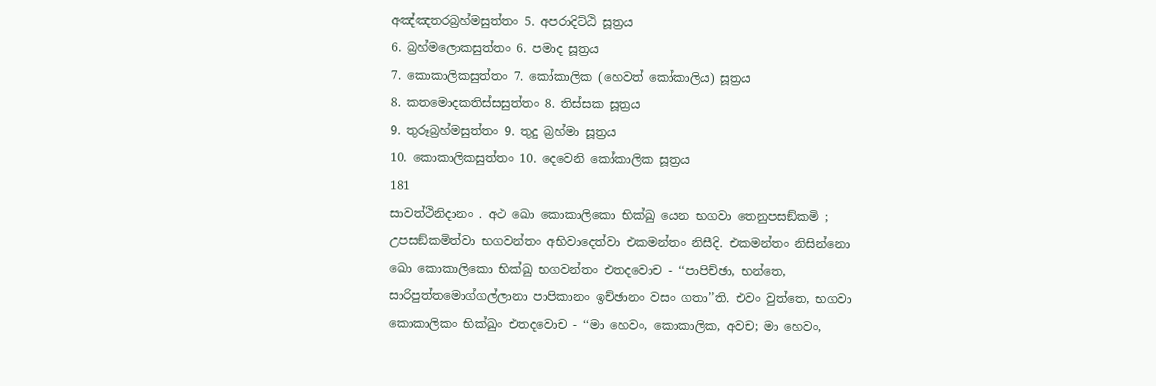අඤ්ඤතරබ්‍රහ්මසුත්තං 5. අපරාදිට්ඨි සූත්‍රය
6. බ්‍රහ්මලොකසුත්තං 6. පමාද සූත්‍රය
7. කොකාලිකසුත්තං 7. කෝකාලික (හෙවත් කෝකාලිය) සූත්‍රය
8. කතමොදකතිස්සසුත්තං 8. තිස්සක සූත්‍රය
9. තුරූබ්‍රහ්මසුත්තං 9. තුදු බ්‍රහ්මා සූත්‍රය
10. කොකාලිකසුත්තං 10. දෙවෙනි කෝකාලික සූත්‍රය
181
සාවත්ථිනිදානං . අථ ඛො කොකාලිකො භික්ඛු යෙන භගවා තෙනුපසඞ්කමි ; උපසඞ්කමිත්වා භගවන්තං අභිවාදෙත්වා එකමන්තං නිසීදි. එකමන්තං නිසින්නො ඛො කොකාලිකො භික්ඛු භගවන්තං එතදවොච - ‘‘පාපිච්ඡා, භන්තෙ, සාරිපුත්තමොග්ගල්ලානා පාපිකානං ඉච්ඡානං වසං ගතා’’ති. එවං වුත්තෙ, භගවා කොකාලිකං භික්ඛුං එතදවොච - ‘‘මා හෙවං, කොකාලික, අවච; මා හෙවං,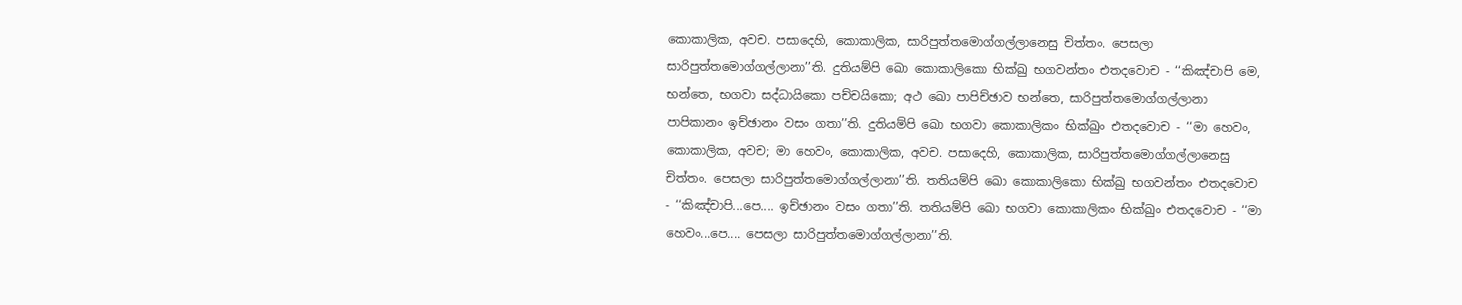කොකාලික, අවච. පසාදෙහි, කොකාලික, සාරිපුත්තමොග්ගල්ලානෙසු චිත්තං. පෙසලා සාරිපුත්තමොග්ගල්ලානා’’ති. දුතියම්පි ඛො කොකාලිකො භික්ඛු භගවන්තං එතදවොච - ‘‘කිඤ්චාපි මෙ, භන්තෙ, භගවා සද්ධායිකො පච්චයිකො; අථ ඛො පාපිච්ඡාව භන්තෙ, සාරිපුත්තමොග්ගල්ලානා පාපිකානං ඉච්ඡානං වසං ගතා’’ති. දුතියම්පි ඛො භගවා කොකාලිකං භික්ඛුං එතදවොච - ‘‘මා හෙවං, කොකාලික, අවච; මා හෙවං, කොකාලික, අවච. පසාදෙහි, කොකාලික, සාරිපුත්තමොග්ගල්ලානෙසු චිත්තං. පෙසලා සාරිපුත්තමොග්ගල්ලානා’’ති. තතියම්පි ඛො කොකාලිකො භික්ඛු භගවන්තං එතදවොච - ‘‘කිඤ්චාපි...පෙ.... ඉච්ඡානං වසං ගතා’’ති. තතියම්පි ඛො භගවා කොකාලිකං භික්ඛුං එතදවොච - ‘‘මා හෙවං...පෙ.... පෙසලා සාරිපුත්තමොග්ගල්ලානා’’ති.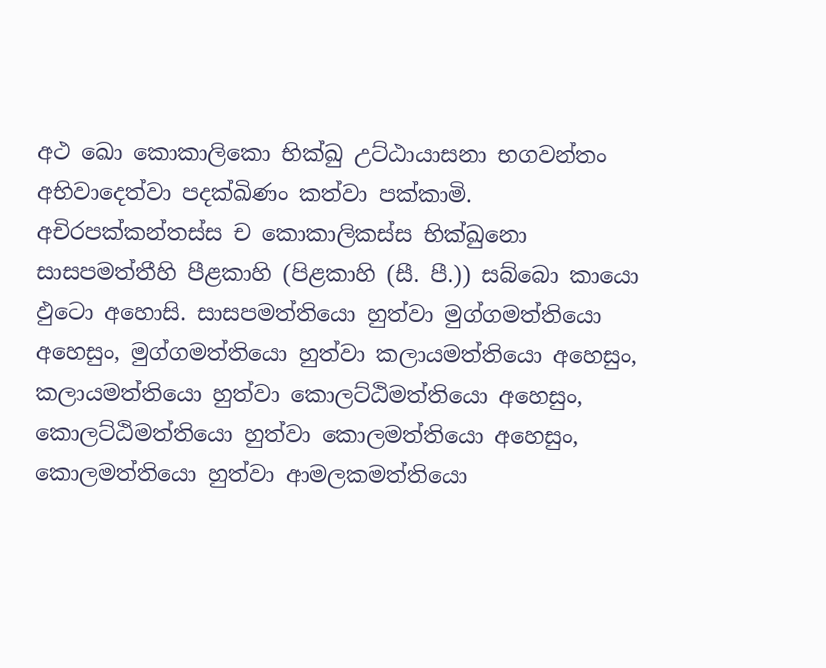අථ ඛො කොකාලිකො භික්ඛු උට්ඨායාසනා භගවන්තං අභිවාදෙත්වා පදක්ඛිණං කත්වා පක්කාමි. අචිරපක්කන්තස්ස ච කොකාලිකස්ස භික්ඛුනො සාසපමත්තීහි පීළකාහි (පිළකාහි (සී. පී.)) සබ්බො කායො ඵුටො අහොසි. සාසපමත්තියො හුත්වා මුග්ගමත්තියො අහෙසුං, මුග්ගමත්තියො හුත්වා කලායමත්තියො අහෙසුං, කලායමත්තියො හුත්වා කොලට්ඨිමත්තියො අහෙසුං, කොලට්ඨිමත්තියො හුත්වා කොලමත්තියො අහෙසුං, කොලමත්තියො හුත්වා ආමලකමත්තියො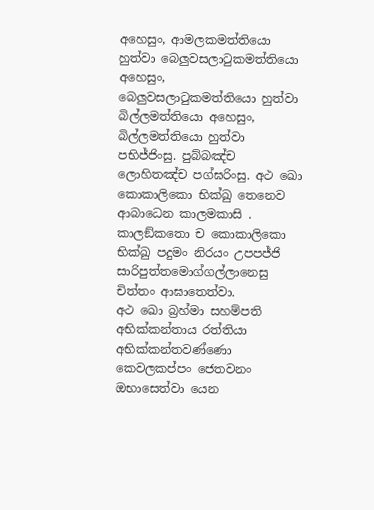අහෙසුං, ආමලකමත්තියො හුත්වා බෙලුවසලාටුකමත්තියො අහෙසුං, බෙලුවසලාටුකමත්තියො හුත්වා බිල්ලමත්තියො අහෙසුං, බිල්ලමත්තියො හුත්වා පභිජ්ජිංසු. පුබ්බඤ්ච ලොහිතඤ්ච පග්ඝරිංසු. අථ ඛො කොකාලිකො භික්ඛු තෙනෙව ආබාධෙන කාලමකාසි . කාලඞ්කතො ච කොකාලිකො භික්ඛු පදුමං නිරයං උපපජ්ජි සාරිපුත්තමොග්ගල්ලානෙසු චිත්තං ආඝාතෙත්වා.
අථ ඛො බ්‍රහ්මා සහම්පති අභික්කන්තාය රත්තියා අභික්කන්තවණ්ණො කෙවලකප්පං ජෙතවනං ඔභාසෙත්වා යෙන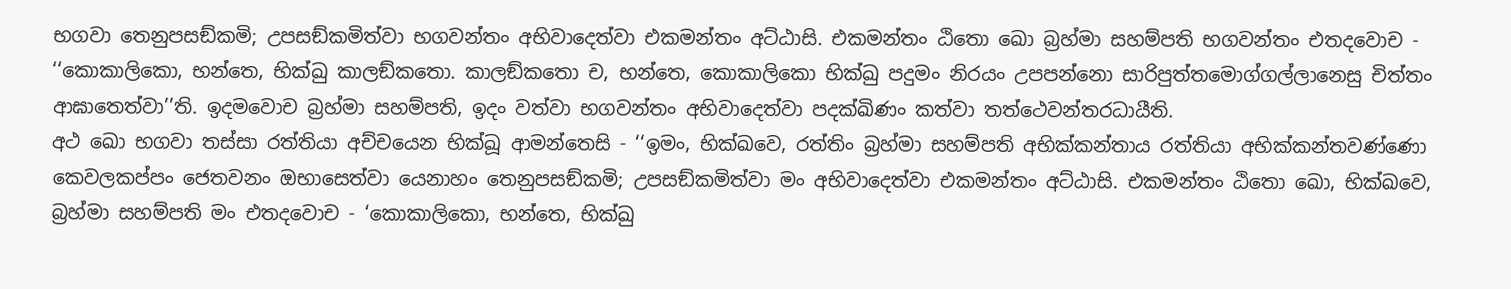භගවා තෙනුපසඞ්කමි; උපසඞ්කමිත්වා භගවන්තං අභිවාදෙත්වා එකමන්තං අට්ඨාසි. එකමන්තං ඨිතො ඛො බ්‍රහ්මා සහම්පති භගවන්තං එතදවොච - ‘‘කොකාලිකො, භන්තෙ, භික්ඛු කාලඞ්කතො. කාලඞ්කතො ච, භන්තෙ, කොකාලිකො භික්ඛු පදුමං නිරයං උපපන්නො සාරිපුත්තමොග්ගල්ලානෙසු චිත්තං ආඝාතෙත්වා’’ති. ඉදමවොච බ්‍රහ්මා සහම්පති, ඉදං වත්වා භගවන්තං අභිවාදෙත්වා පදක්ඛිණං කත්වා තත්ථෙවන්තරධායීති.
අථ ඛො භගවා තස්සා රත්තියා අච්චයෙන භික්ඛූ ආමන්තෙසි - ‘‘ඉමං, භික්ඛවෙ, රත්තිං බ්‍රහ්මා සහම්පති අභික්කන්තාය රත්තියා අභික්කන්තවණ්ණො කෙවලකප්පං ජෙතවනං ඔභාසෙත්වා යෙනාහං තෙනුපසඞ්කමි; උපසඞ්කමිත්වා මං අභිවාදෙත්වා එකමන්තං අට්ඨාසි. එකමන්තං ඨිතො ඛො, භික්ඛවෙ, බ්‍රහ්මා සහම්පති මං එතදවොච - ‘කොකාලිකො, භන්තෙ, භික්ඛු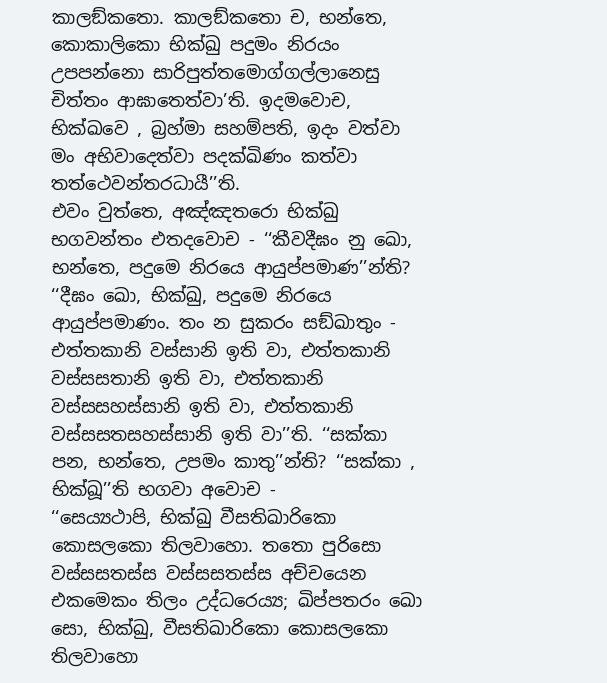කාලඞ්කතො. කාලඞ්කතො ච, භන්තෙ, කොකාලිකො භික්ඛු පදුමං නිරයං උපපන්නො සාරිපුත්තමොග්ගල්ලානෙසු චිත්තං ආඝාතෙත්වා’ති. ඉදමවොච, භික්ඛවෙ , බ්‍රහ්මා සහම්පති, ඉදං වත්වා මං අභිවාදෙත්වා පදක්ඛිණං කත්වා තත්ථෙවන්තරධායී’’ති.
එවං වුත්තෙ, අඤ්ඤතරො භික්ඛු භගවන්තං එතදවොච - ‘‘කීවදීඝං නු ඛො, භන්තෙ, පදුමෙ නිරයෙ ආයුප්පමාණ’’න්ති? ‘‘දීඝං ඛො, භික්ඛු, පදුමෙ නිරයෙ ආයුප්පමාණං. තං න සුකරං සඞ්ඛාතුං - එත්තකානි වස්සානි ඉති වා, එත්තකානි වස්සසතානි ඉති වා, එත්තකානි වස්සසහස්සානි ඉති වා, එත්තකානි වස්සසතසහස්සානි ඉති වා’’ති. ‘‘සක්කා පන, භන්තෙ, උපමං කාතු’’න්ති? ‘‘සක්කා , භික්ඛූ’’ති භගවා අවොච -
‘‘සෙය්‍යථාපි, භික්ඛු වීසතිඛාරිකො කොසලකො තිලවාහො. තතො පුරිසො වස්සසතස්ස වස්සසතස්ස අච්චයෙන එකමෙකං තිලං උද්ධරෙය්‍ය; ඛිප්පතරං ඛො සො, භික්ඛු, වීසතිඛාරිකො කොසලකො තිලවාහො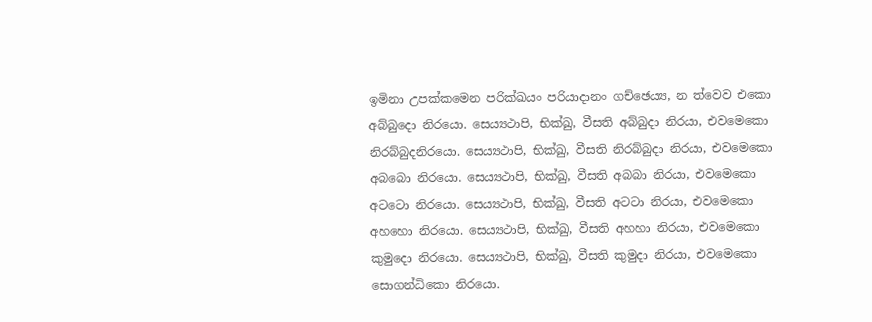ඉමිනා උපක්කමෙන පරික්ඛයං පරියාදානං ගච්ඡෙය්‍ය, න ත්වෙව එකො අබ්බුදො නිරයො. සෙය්‍යථාපි, භික්ඛු, වීසති අබ්බුදා නිරයා, එවමෙකො නිරබ්බුදනිරයො. සෙය්‍යථාපි, භික්ඛු, වීසති නිරබ්බුදා නිරයා, එවමෙකො අබබො නිරයො. සෙය්‍යථාපි, භික්ඛු, වීසති අබබා නිරයා, එවමෙකො අටටො නිරයො. සෙය්‍යථාපි, භික්ඛු, වීසති අටටා නිරයා, එවමෙකො අහහො නිරයො. සෙය්‍යථාපි, භික්ඛු, වීසති අහහා නිරයා, එවමෙකො කුමුදො නිරයො. සෙය්‍යථාපි, භික්ඛු, වීසති කුමුදා නිරයා, එවමෙකො සොගන්ධිකො නිරයො.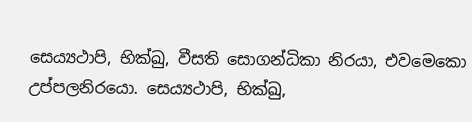සෙය්‍යථාපි, භික්ඛු, වීසති සොගන්ධිකා නිරයා, එවමෙකො උප්පලනිරයො. සෙය්‍යථාපි, භික්ඛු,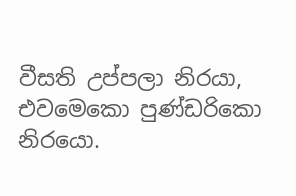වීසති උප්පලා නිරයා, එවමෙකො පුණ්ඩරිකො නිරයො.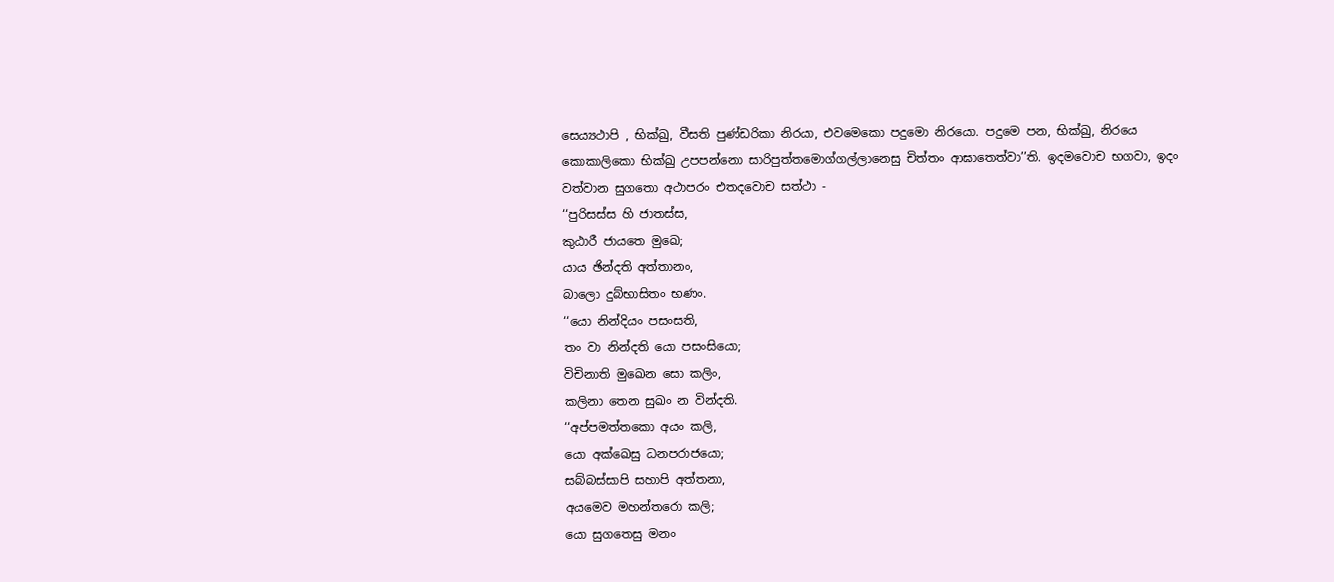සෙය්‍යථාපි , භික්ඛු, වීසති පුණ්ඩරිකා නිරයා, එවමෙකො පදුමො නිරයො. පදුමෙ පන, භික්ඛු, නිරයෙ කොකාලිකො භික්ඛු උපපන්නො සාරිපුත්තමොග්ගල්ලානෙසු චිත්තං ආඝාතෙත්වා’’ති. ඉදමවොච භගවා, ඉදං වත්වාන සුගතො අථාපරං එතදවොච සත්ථා -
‘‘පුරිසස්ස හි ජාතස්ස,
කුඨාරී ජායතෙ මුඛෙ;
යාය ඡින්දති අත්තානං,
බාලො දුබ්භාසිතං භණං.
‘‘යො නින්දියං පසංසති,
තං වා නින්දති යො පසංසියො;
විචිනාති මුඛෙන සො කලිං,
කලිනා තෙන සුඛං න වින්දති.
‘‘අප්පමත්තකො අයං කලි,
යො අක්ඛෙසු ධනපරාජයො;
සබ්බස්සාපි සහාපි අත්තනා,
අයමෙව මහන්තරො කලි;
යො සුගතෙසු මනං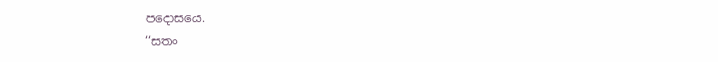පදොසයෙ.
‘‘සතං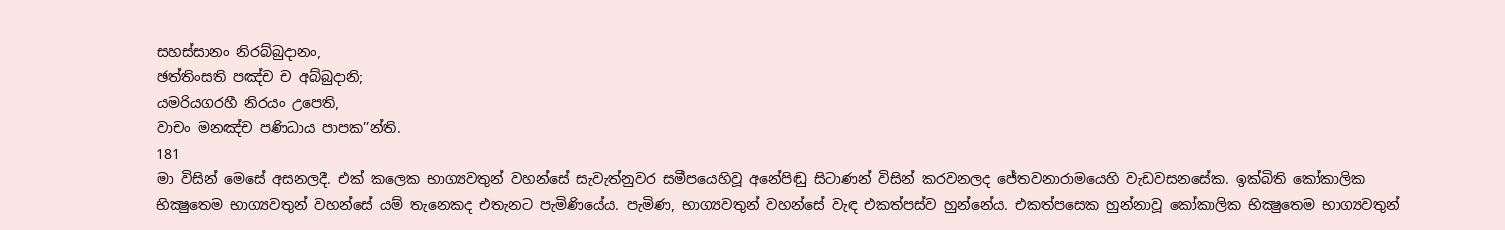සහස්සානං නිරබ්බුදානං,
ඡත්තිංසති පඤ්ච ච අබ්බුදානි;
යමරියගරහී නිරයං උපෙති,
වාචං මනඤ්ච පණිධාය පාපක’’න්ති.
181
මා විසින් මෙසේ අසනලදී. එක් කලෙක භාග්‍යවතුන් වහන්සේ සැවැත්නුවර සමීපයෙහිවූ අනේපිඬු සිටාණන් විසින් කරවනලද ජේතවනාරාමයෙහි වැඩවසනසේක. ඉක්බිති කෝකාලික භික්‍ෂුතෙම භාග්‍යවතුන් වහන්සේ යම් තැනෙකද එතැනට පැමිණියේය. පැමිණ, භාග්‍යවතුන් වහන්සේ වැඳ එකත්පස්ව හුන්නේය. එකත්පසෙක හුන්නාවූ කෝකාලික භික්‍ෂුතෙම භාග්‍යවතුන්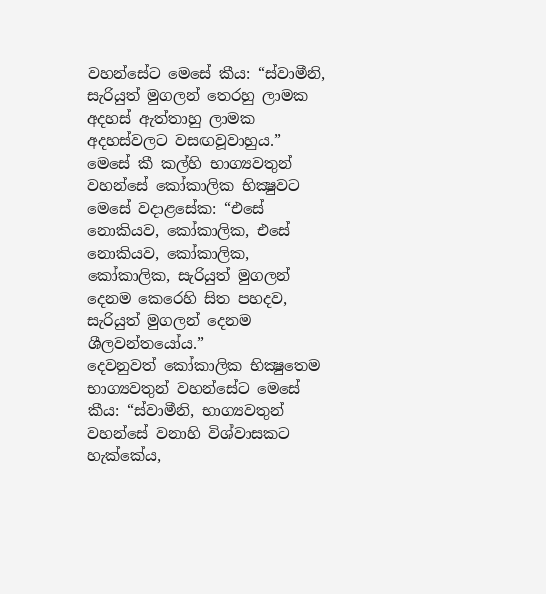වහන්සේට මෙසේ කීය: “ස්වාමීනි, සැරියුත් මුගලන් තෙරහු ලාමක අදහස් ඇත්තාහු ලාමක අදහස්වලට වසඟවූවාහුය.”
මෙසේ කී කල්හි භාග්‍යවතුන් වහන්සේ කෝකාලික භික්‍ෂුවට මෙසේ වදාළසේක: “එසේ නොකියව, කෝකාලික, එසේ නොකියව, කෝකාලික, කෝකාලික, සැරියුත් මුගලන් දෙනම කෙරෙහි සිත පහදව, සැරියුත් මුගලන් දෙනම ශීලවන්තයෝය.”
දෙවනුවත් කෝකාලික භික්‍ෂුතෙම භාග්‍යවතුන් වහන්සේට මෙසේ කීය: “ස්වාමීනි, භාග්‍යවතුන් වහන්සේ වනාහි විශ්වාසකට හැක්කේය,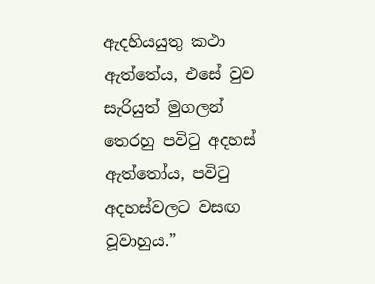ඇදහියයුතු කථා ඇත්තේය, එසේ වුව සැරියුත් මුගලන් තෙරහු පවිටු අදහස් ඇත්තෝය, පවිටු අදහස්වලට වසඟ වූවාහුය.”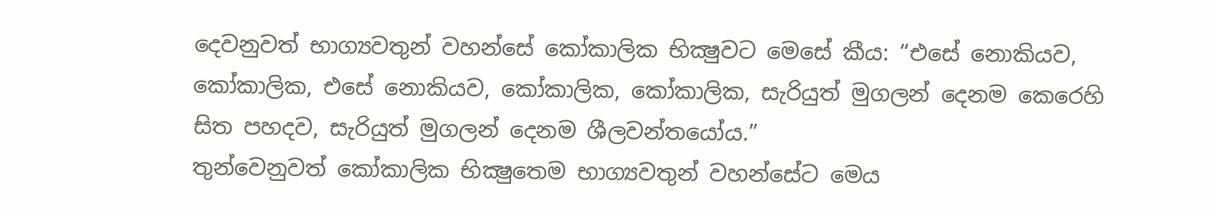දෙවනුවත් භාග්‍යවතුන් වහන්සේ කෝකාලික භික්‍ෂුවට මෙසේ කීය: “එසේ නොකියව, කෝකාලික, එසේ නොකියව, කෝකාලික, කෝකාලික, සැරියුත් මුගලන් දෙනම කෙරෙහි සිත පහදව, සැරියුත් මුගලන් දෙනම ශීලවන්තයෝය.”
තුන්වෙනුවත් කෝකාලික භික්‍ෂුතෙම භාග්‍යවතුන් වහන්සේට මෙය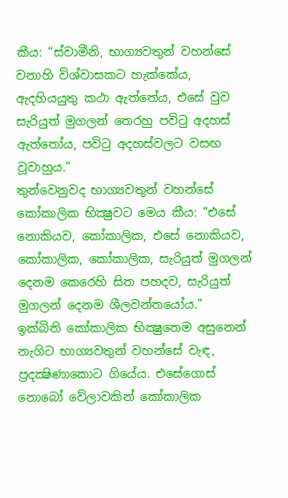කීය: “ස්වාමීනි, භාග්‍යවතුන් වහන්සේ වනාහි විශ්වාසකට හැක්කේය, ඇදහියයුතු කථා ඇත්තේය, එසේ වුව සැරියුත් මුගලන් තෙරහු පවිටු අදහස් ඇත්තෝය, පවිටු අදහස්වලට වසඟ වූවාහුය.”
තුන්වෙනුවද භාග්‍යවතුන් වහන්සේ කෝකාලික භික්‍ෂුවට මෙය කීය: “එසේ නොකියව, කෝකාලික, එසේ නොකියව, කෝකාලික, කෝකාලික, සැරියුත් මුගලන් දෙනම කෙරෙහි සිත පහදව, සැරියුත් මුගලන් දෙනම ශීලවන්තයෝය.”
ඉක්බිති කෝකාලික භික්‍ෂුතෙම අසුනෙන් නැගිට භාග්‍යවතුන් වහන්සේ වැඳ, ප්‍රදක්‍ෂිණාකොට ගියේය. එසේගොස් නොබෝ වේලාවකින් කෝකාලික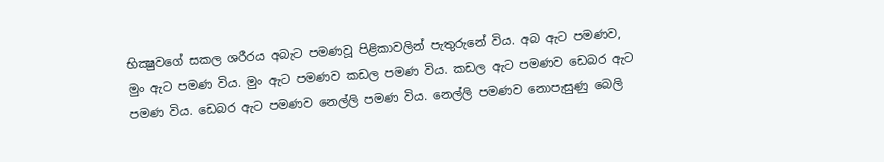භික්‍ෂුවගේ සකල ශරීරය අබැට පමණවූ පිළිකාවලින් පැතුරුනේ විය. අබ ඇට පමණව, මුං ඇට පමණ විය. මුං ඇට පමණව කඩල පමණ විය. කඩල ඇට පමණව ඩෙබර ඇට පමණ විය. ඩෙබර ඇට පමණව නෙල්ලි පමණ විය. නෙල්ලි පමණව නොපැසුණු බෙලි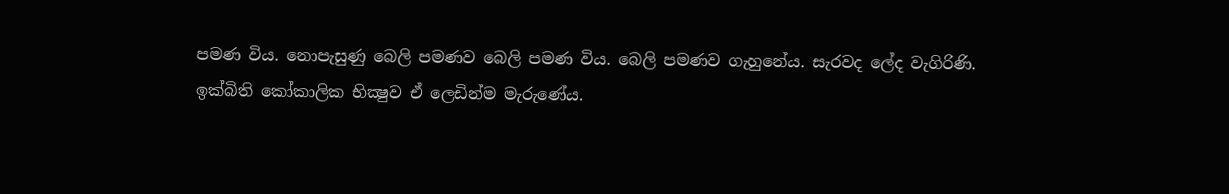පමණ විය. නොපැසුණු බෙලි පමණව බෙලි පමණ විය. බෙලි පමණව ගැහුනේය. සැරවද ලේද වැගිරිණි.
ඉක්බිති කෝකාලික භික්‍ෂුව ඒ ලෙඩින්ම මැරුණේය.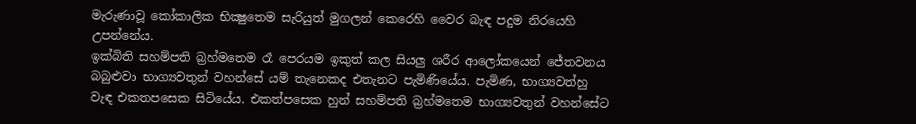මැරුණාවූ කෝකාලික භික්‍ෂුතෙම සැරියුත් මුගලන් කෙරෙහි වෛර බැඳ පදුම නිරයෙහි උපන්නේය.
ඉක්බිති සහම්පති බ්‍රහ්මතෙම රෑ පෙරයම ඉකුත් කල සියලු ශරීර ආලෝකයෙන් ජේතවනය බබුළුවා භාග්‍යවතුන් වහන්සේ යම් තැනෙකද එතැනට පැමිණියේය. පැමිණ, භාග්‍යවත්හු වැඳ එකතපසෙක සිටියේය. එකත්පසෙක හුන් සහම්පති බ්‍රහ්මතෙම භාග්‍යවතුන් වහන්සේට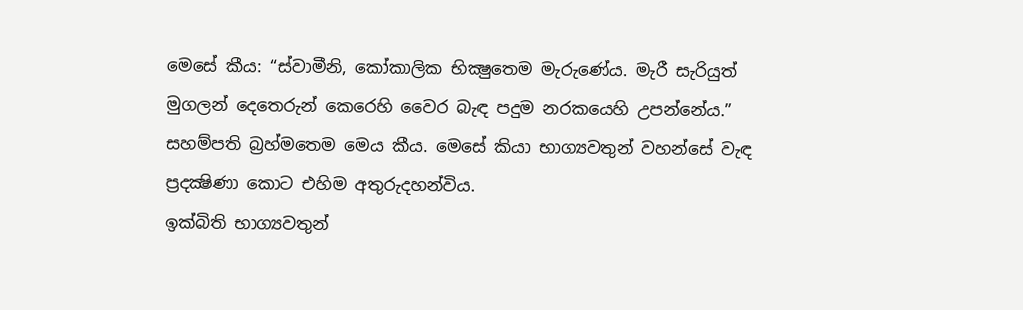මෙසේ කීය: “ස්වාමීනි, කෝකාලික භික්‍ෂුතෙම මැරුණේය. මැරී සැරියුත් මුගලන් දෙතෙරුන් කෙරෙහි වෛර බැඳ පදුම නරකයෙහි උපන්නේය.” සහම්පති බ්‍රහ්මතෙම මෙය කීය. මෙසේ කියා භාග්‍යවතුන් වහන්සේ වැඳ ප්‍රදක්‍ෂිණා කොට එහිම අතුරුදහන්විය.
ඉක්බිති භාග්‍යවතුන්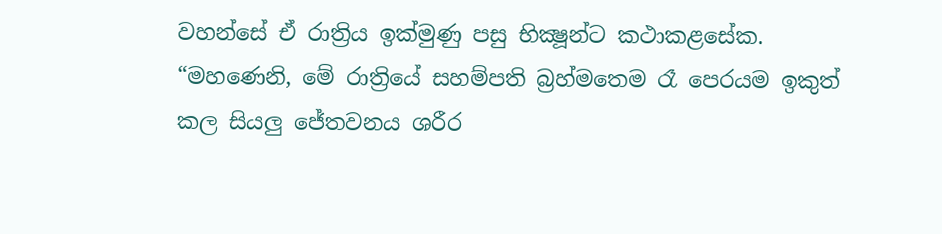වහන්සේ ඒ රාත්‍රිය ඉක්මුණු පසු භික්‍ෂූන්ට කථාකළසේක. “මහණෙනි, මේ රාත්‍රියේ සහම්පති බ්‍රහ්මතෙම රෑ පෙරයම ඉකුත් කල සියලු ජේතවනය ශරීර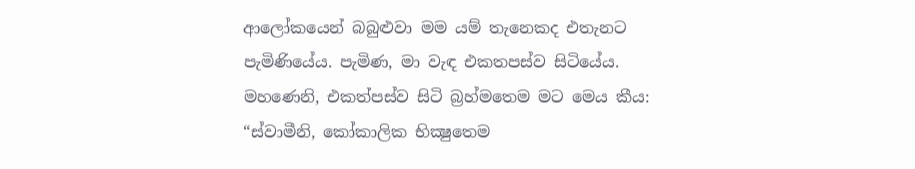ආලෝකයෙන් බබුළුවා මම යම් තැනෙකද එතැනට පැමිණියේය. පැමිණ, මා වැඳ එකතපස්ව සිටියේය. මහණෙනි, එකත්පස්ව සිටි බ්‍රහ්මතෙම මට මෙය කීය: “ස්වාමීනි, කෝකාලික භික්‍ෂුතෙම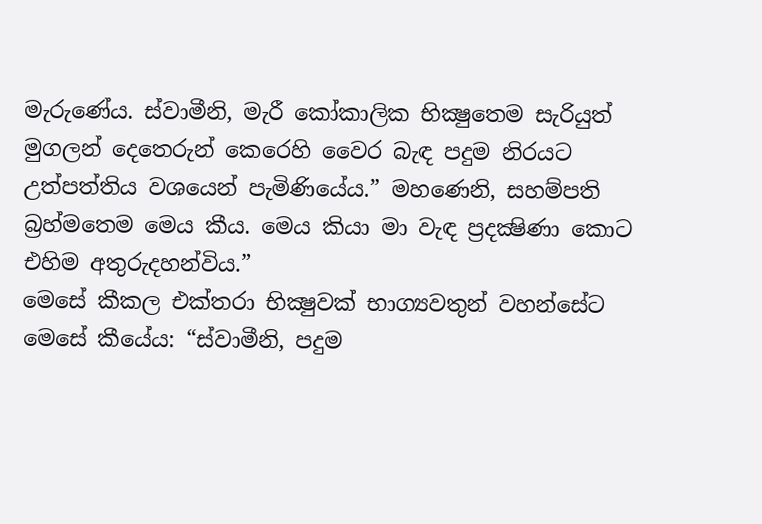මැරුණේය. ස්වාමීනි, මැරී කෝකාලික භික්‍ෂුතෙම සැරියුත් මුගලන් දෙතෙරුන් කෙරෙහි වෛර බැඳ පදුම නිරයට උත්පත්තිය වශයෙන් පැමිණියේය.” මහණෙනි, සහම්පති බ්‍රහ්මතෙම මෙය කීය. මෙය කියා මා වැඳ ප්‍රදක්‍ෂිණා කොට එහිම අතුරුදහන්විය.”
මෙසේ කීකල එක්තරා භික්‍ෂුවක් භාග්‍යවතුන් වහන්සේට මෙසේ කීයේය: “ස්වාමීනි, පදුම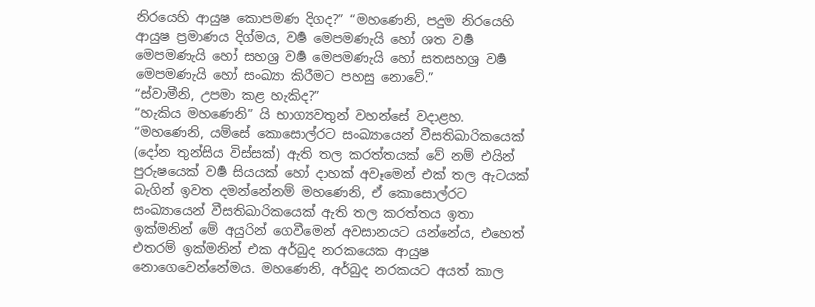නිරයෙහි ආයුෂ කොපමණ දිගද?” “මහණෙනි, පදුම නිරයෙහි ආයුෂ ප්‍රමාණය දිග්මය, වර්‍ෂ මෙපමණැයි හෝ ශත වර්‍ෂ මෙපමණැයි හෝ සහශ්‍ර වර්‍ෂ මෙපමණැයි හෝ සතසහශ්‍ර වර්‍ෂ මෙපමණැයි හෝ සංඛ්‍යා කිරීමට පහසු නොවේ.”
“ස්වාමීනි, උපමා කළ හැකිද?”
“හැකිය මහණෙනි” යි භාග්‍යවතුන් වහන්සේ වදාළහ. “මහණෙනි, යම්සේ කොසොල්රට සංඛ්‍යායෙන් වීසතිඛාරිකයෙක් (දෝන තුන්සිය විස්සක්) ඇති තල කරත්තයක් වේ නම් එයින් පුරුෂයෙක් වර්‍ෂ සියයක් හෝ දාහක් අවෑමෙන් එක් තල ඇටයක් බැගින් ඉවත දමන්නේනම් මහණෙනි, ඒ කොසොල්රට සංඛ්‍යායෙන් වීසතිඛාරිකයෙක් ඇති තල කරත්තය ඉතා ඉක්මනින් මේ අයුරින් ගෙවීමෙන් අවසානයට යන්නේය, එහෙත් එතරම් ඉක්මනින් එක අර්බුද නරකයෙක ආයුෂ නොගෙවෙන්නේමය. මහණෙනි, අර්බුද නරකයට අයත් කාල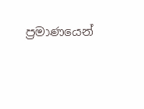ප්‍රමාණයෙන්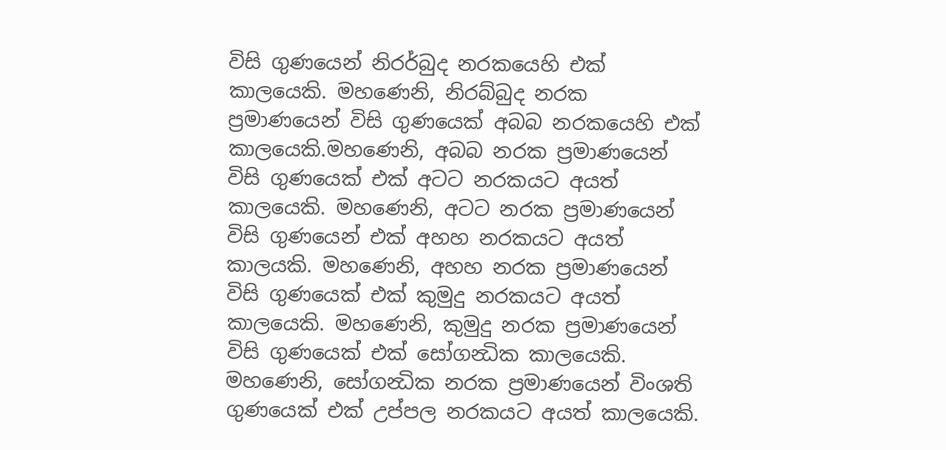විසි ගුණයෙන් නිරර්බුද නරකයෙහි එක් කාලයෙකි. මහණෙනි, නිරබ්බුද නරක ප්‍රමාණයෙන් විසි ගුණයෙක් අබබ නරකයෙහි එක් කාලයෙකි.මහණෙනි, අබබ නරක ප්‍රමාණයෙන් විසි ගුණයෙක් එක් අටට නරකයට අයත් කාලයෙකි. මහණෙනි, අටට නරක ප්‍රමාණයෙන් විසි ගුණයෙන් එක් අහහ නරකයට අයත් කාලයකි. මහණෙනි, අහහ නරක ප්‍රමාණයෙන් විසි ගුණයෙක් එක් කුමුදු නරකයට අයත් කාලයෙකි. මහණෙනි, කුමුදු නරක ප්‍රමාණයෙන් විසි ගුණයෙක් එක් සෝගන්‍ධික කාලයෙකි. මහණෙනි, සෝගන්‍ධික නරක ප්‍රමාණයෙන් විංශති ගුණයෙක් එක් උප්පල නරකයට අයත් කාලයෙකි.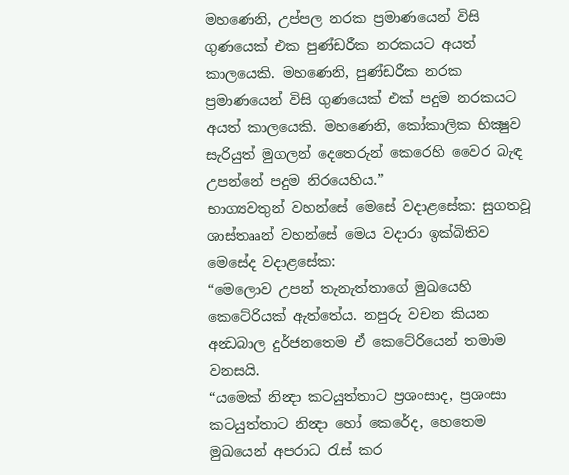මහණෙනි, උප්පල නරක ප්‍රමාණයෙන් විසි ගුණයෙක් එක පුණ්ඩරීක නරකයට අයත් කාලයෙකි. මහණෙනි, පුණ්ඩරීක නරක ප්‍රමාණයෙන් විසි ගුණයෙක් එක් පදුම නරකයට අයත් කාලයෙකි. මහණෙනි, කෝකාලික භික්‍ෂුව සැරියුත් මුගලන් දෙතෙරුන් කෙරෙහි වෛර බැඳ උපන්නේ පදුම නිරයෙහිය.”
භාග්‍යවතුන් වහන්සේ මෙසේ වදාළසේක: සුගතවූ ශාස්තෲන් වහන්සේ මෙය වදාරා ඉක්බිතිව මෙසේද වදාළසේක:
“මෙලොව උපන් තැනැත්තාගේ මුඛයෙහි කෙටේරියක් ඇත්තේය. නපුරු වචන කියන අන්‍ධබාල දුර්ජනතෙම ඒ කෙටේරියෙන් තමාම වනසයි.
“යමෙක් නින්‍දා කටයුත්තාට ප්‍රශංසාද, ප්‍රශංසා කටයුත්තාට නින්‍දා හෝ කෙරේද, හෙතෙම මුඛයෙන් අපරාධ රැස් කර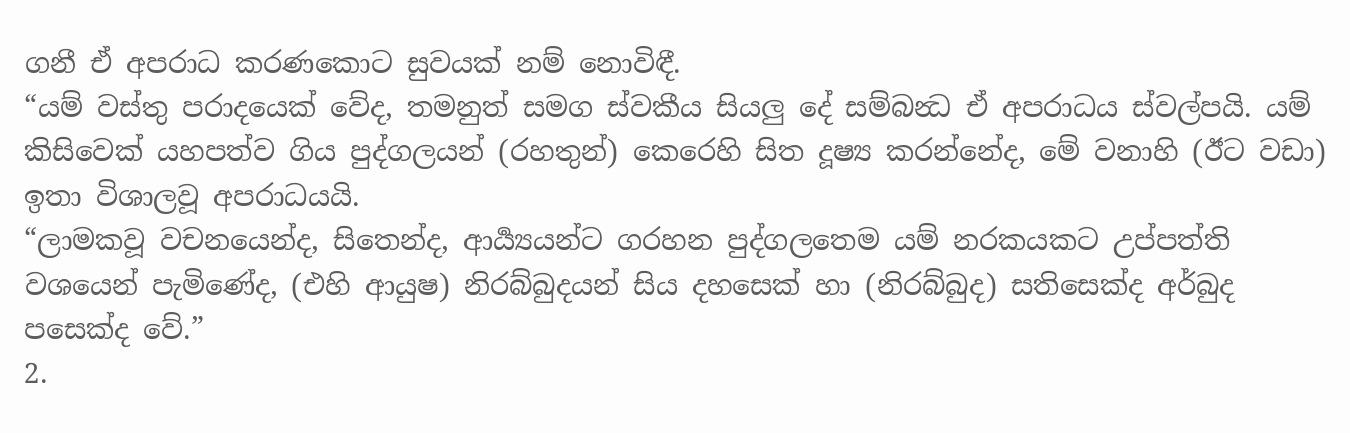ගනී ඒ අපරාධ කරණකොට සුවයක් නම් නොවිඳී.
“යම් වස්තු පරාදයෙක් වේද, තමනුත් සමග ස්වකීය සියලු දේ සම්බන්‍ධ ඒ අපරාධය ස්වල්පයි. යම් කිසිවෙක් යහපත්ව ගිය පුද්ගලයන් (රහතුන්) කෙරෙහි සිත දූෂ්‍ය කරන්නේද, මේ වනාහි (ඊට වඩා) ඉතා විශාලවූ අපරාධයයි.
“ලාමකවූ වචනයෙන්ද, සිතෙන්ද, ආර්‍ය්‍යයන්ට ගරහන පුද්ගලතෙම යම් නරකයකට උප්පත්ති වශයෙන් පැමිණේද, (එහි ආයුෂ) නිරබ්බුදයන් සිය දහසෙක් හා (නිරබ්බුද) සතිසෙක්ද අර්බුද පසෙක්ද වේ.”
2.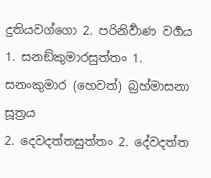දුතියවග්ගො 2. පරිනිර්‍වාණ වර්‍ගය
1. සනඞ්කුමාරසුත්තං 1. සනංකුමාර (හෙවත්) බ්‍රහ්මාසනා සූත්‍රය
2. දෙවදත්තසුත්තං 2. දේවදත්ත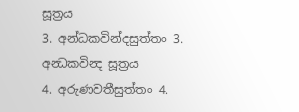සූත්‍රය
3. අන්ධකවින්දසුත්තං 3. අන්‍ධකවින්‍ද සූත්‍රය
4. අරුණවතීසුත්තං 4.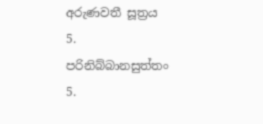අරුණවතී සූත්‍රය
5. පරිනිබ්බානසුත්තං 5.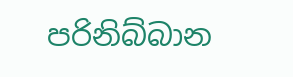පරිනිබ්බාන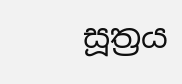සූත්‍රය